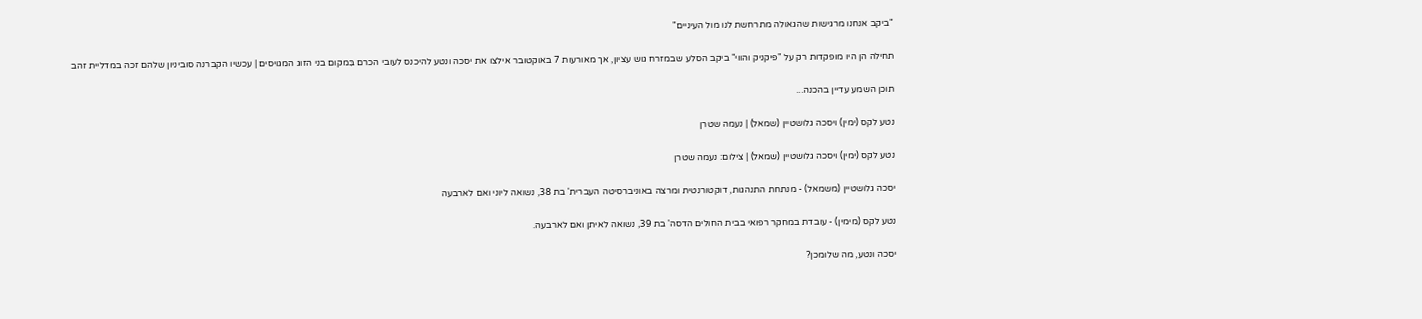"ביקב אנחנו מרגישות שהגאולה מתרחשת לנו מול העיניים"

תחילה הן היו מופקדות רק על "פיקניק והווי" ביקב הסלע שבמזרח גוש עציון, אך מאורעות 7 באוקטובר אילצו את יסכה ונטע להיכנס לעובי הכרם בִּמקום בני הזוג המגויסים | עכשיו הקברנה סוביניון שלהם זכה במדליית זהב

תוכן השמע עדיין בהכנה...

נטע לקס (ימין) ויסכה גלושטיין (שמאל) | נעמה שטרן

נטע לקס (ימין) ויסכה גלושטיין (שמאל) | צילום: נעמה שטרן

יסכה גלושטיין (משמאל) - מנתחת התנהגות, דוקטורנטית ומרצה באוניברסיטה העברית' בת 38, נשואה ליוני ואם לארבעה

נטע לקס (מימין) - עובדת במחקר רפואי בבית החולים הדסה' בת 39, נשואה לאיתן ואם לארבעה.

יסכה ונטע, מה שלומכן?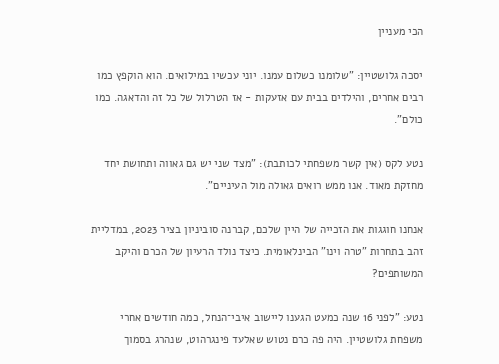הכי מעניין

יסכה גלושטיין: "שלומנו כשלום עמנו. יוני עכשיו במילואים. הוא הוקפץ כמו רבים אחרים, והילדים בבית עם אזעקות - אז הטרלול של כל זה והדאגה. כמו כולם".

נטע לקס (אין קשר משפחתי לכותבת): "מצד שני יש גם גאווה ותחושת יחד מחזקת מאוד. אנו ממש רואים גאולה מול העיניים".

אנחנו חוגגות את הזכייה של היין שלכם, קברנה סוביניון בציר 2023, במדליית זהב בתחרות "טרה וינו" הבינלאומית. כיצד נולד הרעיון של הכרם והיקב המשותפים?

נטע: "לפני 16 שנה כמעט הגענו ליישוב איבי־הנחל, כמה חודשים אחרי משפחת גלושטיין. היה פה כרם נטוש שאלעד פינגרהוט, שנהרג בסמוך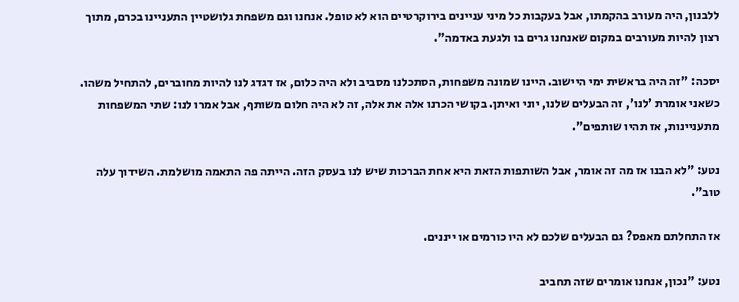ללבנון, היה מעורב בהקמתו, אבל בעקבות כל מיני עניינים בירוקרטיים הוא לא טופל. אנחנו וגם משפחת גלושטיין התעניינו בכרם, מתוך רצון להיות מעורבים במקום שאנחנו גרים בו ולגעת באדמה".

יסכה: "זה היה בראשית ימי היישוב. היינו שמונה משפחות, הסתכלנו מסביב ולא היה כלום, אז דגדג לנו להיות מחוברים, להתחיל משהו. כשאני אומרת 'לנו', זה הבעלים שלנו, יוני ואיתן. בקושי הכרנו אלה את אלה, זה לא היה חלום משותף, אבל אמרו לנו: שתי המשפחות מתעניינות, אז תהיו שותפים".

נטע: "לא הבנו אז מה זה אומר, אבל השותפות הזאת היא אחת הברכות שיש לנו בעסק הזה. הייתה פה התאמה מושלמת. השידוך עלה טוב".

אז התחלתם מאפס? גם הבעלים שלכם לא היו כורמים או ייננים.

נטע: "נכון, אנחנו אומרים שזה תחביב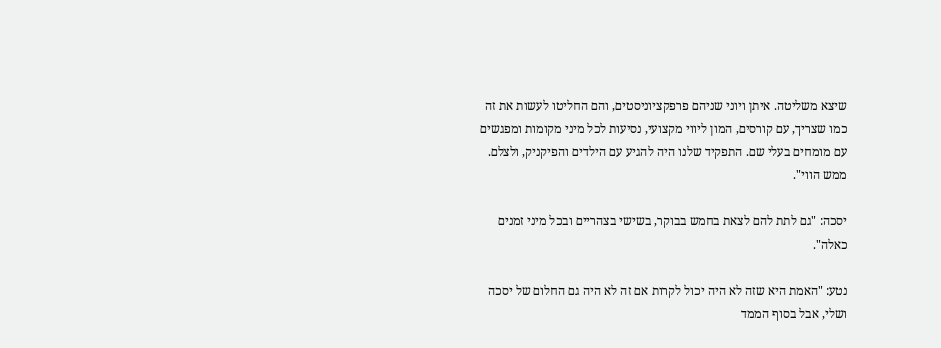שיצא משליטה. איתן ויוני שניהם פרפקציוניסטים, והם החליטו לעשות את זה כמו שצריך, עם קורסים, המון ליווי מקצועי, נסיעות לכל מיני מקומות ומפגשים עם מומחים בעלי שם. התפקיד שלנו היה להגיע עם הילדים והפיקניק, ולצלם. ממש הווי".

יסכה: "גם לתת להם לצאת בחמש בבוקר, בשישי בצהריים ובכל מיני זמנים כאלה".

נטע: "האמת היא שזה לא היה יכול לקרות אם זה לא היה גם החלום של יסכה ושלי, אבל בסוף הממד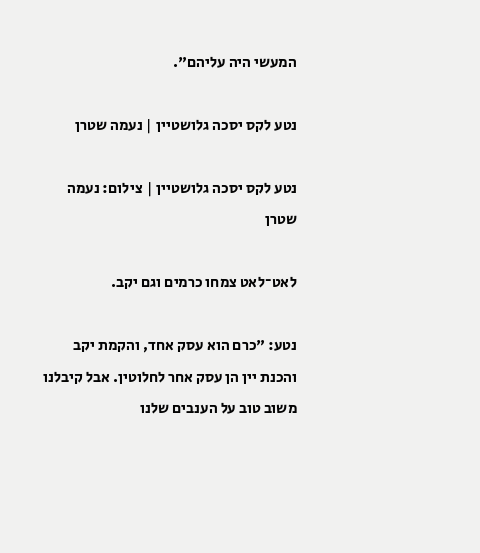המעשי היה עליהם".

נטע לקס יסכה גלושטיין | נעמה שטרן

נטע לקס יסכה גלושטיין | צילום: נעמה שטרן

לאט־לאט צמחו כרמים וגם יקב.

נטע: "כרם הוא עסק אחד, והקמת יקב והכנת יין הן עסק אחר לחלוטין. אבל קיבלנו משוב טוב על הענבים שלנו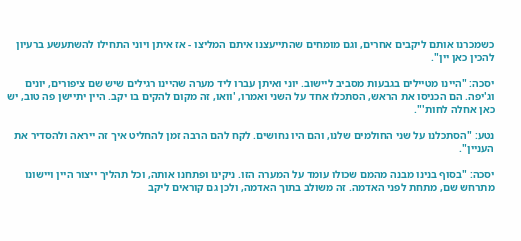כשמכרנו אותם ליקבים אחרים, וגם מומחים שהתייעצנו איתם המליצו - אז איתן ויוני התחילו להשתעשע ברעיון להכין כאן יין".

יסכה: "היינו מטיילים בגבעות מסביב ליישוב. יוני ואיתן עברו ליד מערה שהיינו רגילים שיש שם ציפורים, יונים וג'יפה. הם הכניסו את הראש, הסתכלו אחד על השני ואמרו, 'וואו, זה מקום להקים בו יקב. היין יתיישן פה טוב, יש כאן אחלה לחות'".

נטע: "הסתכלנו על שני החולמים שלנו, והם היו נחושים. לקח להם הרבה זמן להחליט איך זה ייראה ולהסדיר את העניין".

יסכה: "בסוף בנינו מבנה מהמם שכולו עומד על המערה הזו. ניקינו ופתחנו אותה, וכל תהליך ייצור היין ויישונו מתרחש שם, מתחת לפני האדמה. זה משולב בתוך האדמה, ולכן גם קוראים ליקב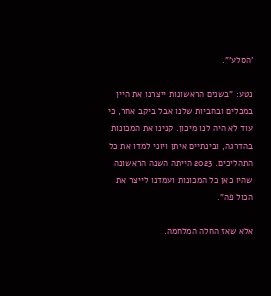'הסלע'".

נטע: "בשנים הראשונות ייצרנו את היין במכלים ובחביות שלנו אבל ביקב אחר, כי עוד לא היה לנו מיכון. קנינו את המכונות בהדרגה, ובינתיים איתן ויוני למדו את כל התהליכים. 2023 הייתה השנה הראשונה שהיו כאן כל המכונות ועמדנו לייצר את הכול פה".

אלא שאז החלה המלחמה.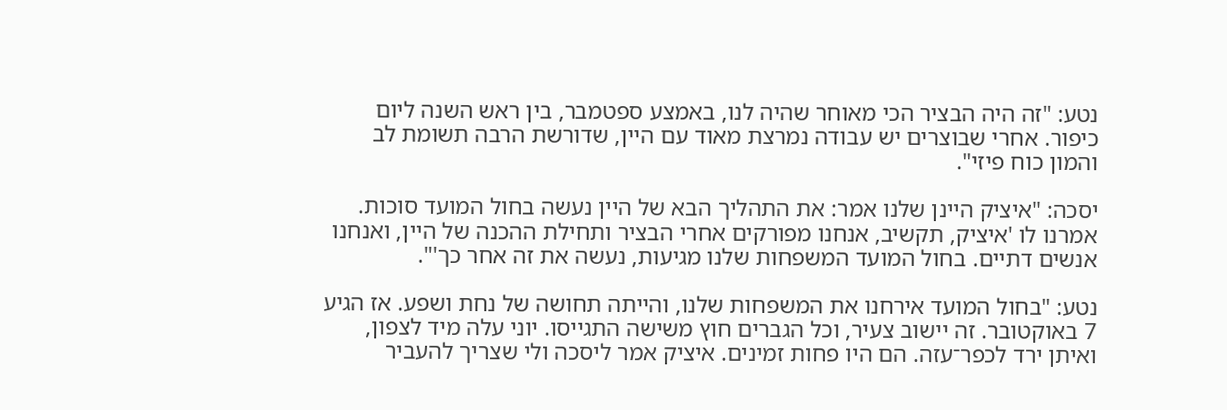נטע: "זה היה הבציר הכי מאוחר שהיה לנו, באמצע ספטמבר, בין ראש השנה ליום כיפור. אחרי שבוצרים יש עבודה נמרצת מאוד עם היין, שדורשת הרבה תשומת לב והמון כוח פיזי".

יסכה: "איציק היינן שלנו אמר: את התהליך הבא של היין נעשה בחול המועד סוכות. אמרנו לו 'איציק, תקשיב, אנחנו מפורקים אחרי הבציר ותחילת ההכנה של היין, ואנחנו אנשים דתיים. בחול המועד המשפחות שלנו מגיעות, נעשה את זה אחר כך'".

נטע: "בחול המועד אירחנו את המשפחות שלנו, והייתה תחושה של נחת ושפע. אז הגיע 7 באוקטובר. זה יישוב צעיר, וכל הגברים חוץ משישה התגייסו. יוני עלה מיד לצפון, ואיתן ירד לכפר־עזה. הם היו פחות זמינים. איציק אמר ליסכה ולי שצריך להעביר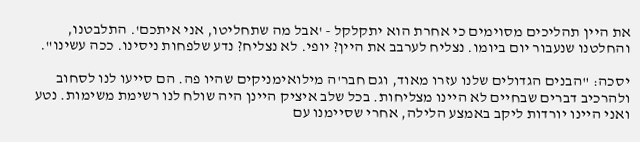את היין תהליכים מסוימים כי אחרת הוא יתקלקל - 'אבל מה שתחליטו, אני איתכם'. התלבטנו, והחלטנו שנעבור יום ביומו. נצליח לערבב את היין? יופי. לא נצליח? נדע שלפחות ניסינו. ככה עשינו".

יסכה: "הבנים הגדולים שלנו עזרו מאוד, וגם חבר'ה מילואימניקים שהיו פה. הם סייעו לנו לסחוב ולהרכיב דברים שבחיים לא היינו מצליחות. בכל שלב איציק היינן היה שולח לנו רשימת משימות. נטע ואני היינו יורדות ליקב באמצע הלילה, אחרי שסיימנו עם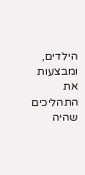הילדים, ומבצעות את התהליכים שהיה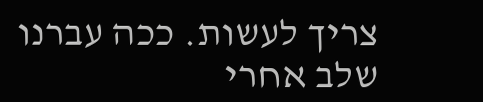צריך לעשות. ככה עברנו שלב אחרי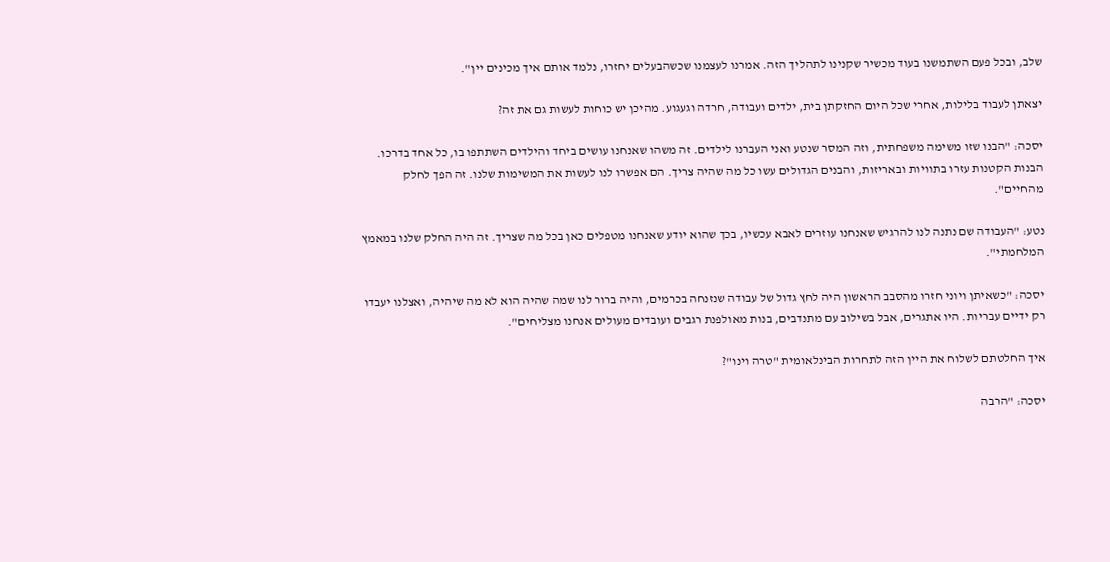שלב, ובכל פעם השתמשנו בעוד מכשיר שקנינו לתהליך הזה. אמרנו לעצמנו שכשהבעלים יחזרו, נלמד אותם איך מכינים יין".

יצאתן לעבוד בלילות, אחרי שכל היום החזקתן בית, ילדים ועבודה, חרדה וגעגוע. מהיכן יש כוחות לעשות גם את זה?

יסכה: "הבנו שזו משימה משפחתית, וזה המסר שנטע ואני העברנו לילדים. זה משהו שאנחנו עושים ביחד והילדים השתתפו בו, כל אחד בדרכו. הבנות הקטנות עזרו בתוויות ובאריזות, והבנים הגדולים עשו כל מה שהיה צריך. הם אפשרו לנו לעשות את המשימות שלנו. זה הפך לחלק מהחיים".

נטע: "העבודה שם נתנה לנו להרגיש שאנחנו עוזרים לאבא עכשיו, בכך שהוא יודע שאנחנו מטפלים כאן בכל מה שצריך. זה היה החלק שלנו במאמץ המלחמתי".

יסכה: "כשאיתן ויוני חזרו מהסבב הראשון היה לחץ גדול של עבודה שנזנחה בכרמים, והיה ברור לנו שמה שהיה הוא לא מה שיהיה, ואצלנו יעבדו רק ידיים עבריות. היו אתגרים, אבל בשילוב עם מתנדבים, בנות מאולפנת רגבים ועובדים מעולים אנחנו מצליחים".

איך החלטתם לשלוח את היין הזה לתחרות הבינלאומית "טרה וינו"?

יסכה: "הרבה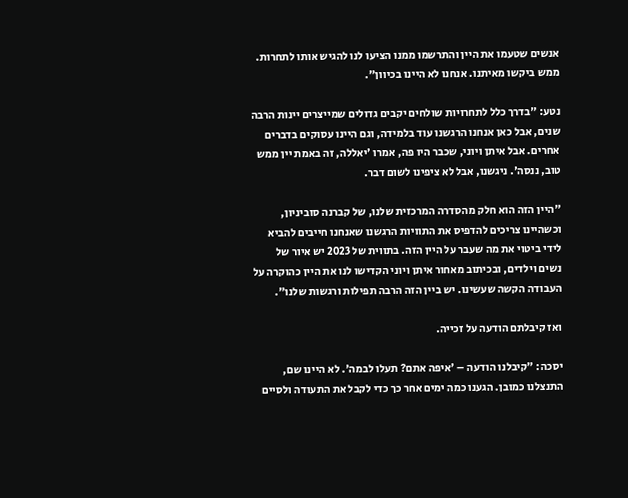אנשים שטעמו את היין והתרשמו ממנו הציעו לנו להגיש אותו לתחרות. ממש ביקשו מאיתנו. אנחנו לא היינו בכיוון".

נטע: "בדרך כלל לתחרויות שולחים יקבים גדולים שמייצרים יינות הרבה שנים, אבל כאן אנחנו הרגשנו עוד בלמידה, וגם היינו עסוקים בדברים אחרים. אבל איתן ויוני, שכבר היו פה, אמרו 'יאללה, זה באמת יין ממש טוב, ננסה'. ניגשנו, אבל לא ציפינו לשום דבר.

"היין הזה הוא חלק מהסדרה המרכזית שלנו, של קברנה סוביניון, וכשהיינו צריכים להדפיס את התוויות הרגשנו שאנחנו חייבים להביא לידי ביטוי את מה שעבר על היין הזה. בתווית של 2023 יש איור של נשים וילדים, ובכיתוב מאחור איתן ויוני הקדישו לנו את היין כהוקרה על העבודה הקשה שעשינו. יש ביין הזה הרבה תפילות ורגשות שלנו".

ואז קיבלתם הודעה על זכייה.

יסכה: "קיבלנו הודעה – 'איפה אתם? תעלו לבמה'. לא היינו שם, התנצלנו כמובן. הגענו כמה ימים אחר כך כדי לקבל את התעודה ולסיים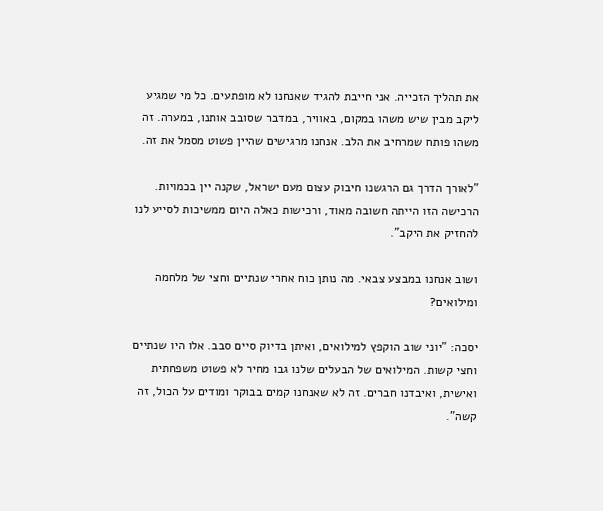את תהליך הזכייה. אני חייבת להגיד שאנחנו לא מופתעים. כל מי שמגיע ליקב מבין שיש משהו במקום, באוויר, במדבר שסובב אותנו, במערה. זה משהו פותח שמרחיב את הלב. אנחנו מרגישים שהיין פשוט מסמל את זה.

"לאורך הדרך גם הרגשנו חיבוק עצום מעם ישראל, שקנה יין בכמויות. הרכישה הזו הייתה חשובה מאוד, ורכישות כאלה היום ממשיכות לסייע לנו להחזיק את היקב".

ושוב אנחנו במבצע צבאי. מה נותן כוח אחרי שנתיים וחצי של מלחמה ומילואים?

יסכה: "יוני שוב הוקפץ למילואים, ואיתן בדיוק סיים סבב. אלו היו שנתיים וחצי קשות. המילואים של הבעלים שלנו גבו מחיר לא פשוט משפחתית ואישית, ואיבדנו חברים. זה לא שאנחנו קמים בבוקר ומודים על הכול, זה קשה".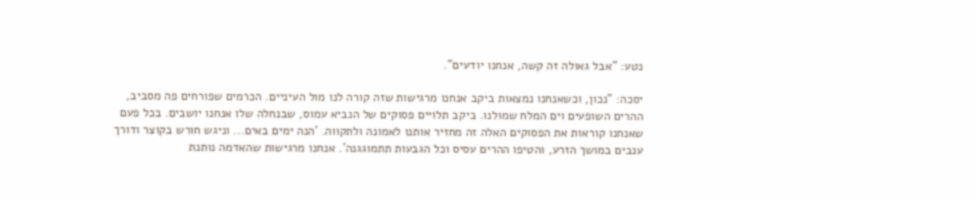נטע: "אבל גאולה זה קשה, אנחנו יודעים".

יסכה: "נכון, וכשאנחנו נמצאות ביקב אנחנו מרגישות שזה קורה לנו מול העיניים. הכרמים שפורחים פה מסביב, ההרים השופעים וים המלח שמולנו. ביקב תלויים פסוקים של הנביא עמוס, שבנחלה שלו אנחנו יושבים. בכל פעם שאנחנו קוראות את הפסוקים האלה זה מחזיר אותנו לאמונה ולתקווה. 'הנה ימים באים... וניגש חורש בקוצר ודורך ענבים במושך הזרע, והטיפו ההרים עסיס וכל הגבעות תתמוגגנה'. אנחנו מרגישות שהאדמה נותנת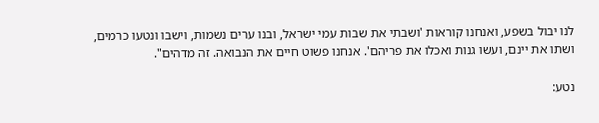לנו יבול בשפע, ואנחנו קוראות 'ושבתי את שבות עמי ישראל, ובנו ערים נשמות, וישבו ונטעו כרמים, ושתו את יינם, ועשו גנות ואכלו את פריהם'. אנחנו פשוט חיים את הנבואה. זה מדהים".

נטע: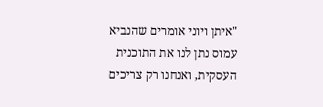"איתן ויוני אומרים שהנביא עמוס נתן לנו את התוכנית העסקית, ואנחנו רק צריכים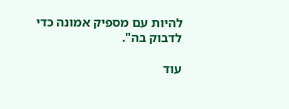להיות עם מספיק אמונה כדי לדבוק בה".

עוד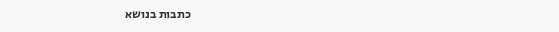כתבות בנושא